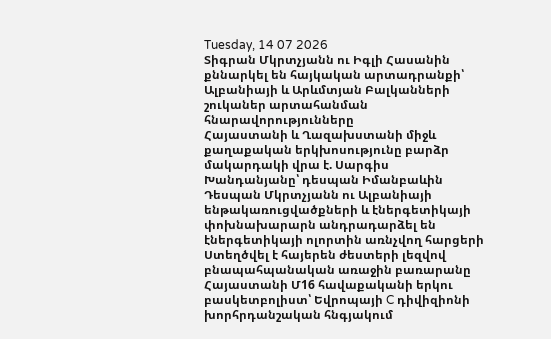Tuesday, 14 07 2026
Տիգրան Մկրտչյանն ու Իգլի Հասանին քննարկել են հայկական արտադրանքի՝ Ալբանիայի և Արևմտյան Բալկանների շուկաներ արտահանման հնարավորությունները
Հայաստանի և Ղազախստանի միջև քաղաքական երկխոսությունը բարձր մակարդակի վրա է. Սարգիս Խանդանյանը՝ դեսպան Իմանբաևին
Դեսպան Մկրտչյանն ու Ալբանիայի ենթակառուցվածքների և էներգետիկայի փոխնախարարն անդրադարձել են էներգետիկայի ոլորտին առնչվող հարցերի
Ստեղծվել է հայերեն ժեստերի լեզվով բնապահպանական առաջին բառարանը
Հայաստանի Մ16 հավաքականի երկու բասկետբոլիստ՝ Եվրոպայի C դիվիզիոնի խորհրդանշական հնգյակում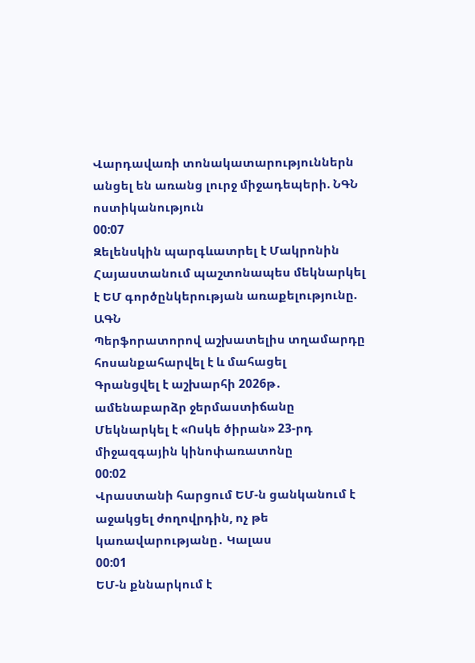Վարդավառի տոնակատարություններն անցել են առանց լուրջ միջադեպերի. ՆԳՆ ոստիկանություն
00:07
Զելենսկին պարգևատրել է Մակրոնին
Հայաստանում պաշտոնապես մեկնարկել է ԵՄ գործընկերության առաքելությունը. ԱԳՆ
Պերֆորատորով աշխատելիս տղամարդը հոսանքահարվել է և մահացել
Գրանցվել է աշխարհի 2026թ․ ամենաբարձր ջերմաստիճանը
Մեկնարկել է «Ոսկե ծիրան» 23-րդ միջազգային կինոփառատոնը
00:02
Վրաստանի հարցում ԵՄ-ն ցանկանում է աջակցել ժողովրդին, ոչ թե կառավարությանը․ Կալաս
00:01
ԵՄ-ն քննարկում է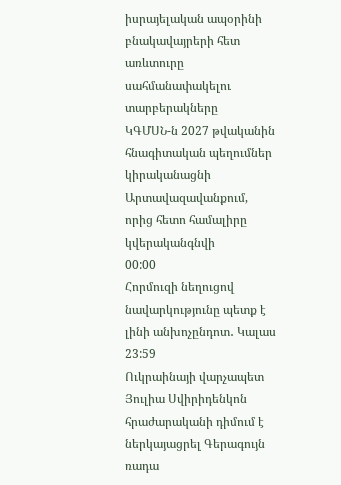իսրայելական ապօրինի բնակավայրերի հետ առևտուրը սահմանափակելու տարբերակները
ԿԳՄՍՆ-ն 2027 թվականին հնագիտական պեղումներ կիրականացնի Արտավազավանքում, որից հետո համալիրը կվերականգնվի
00:00
Հորմուզի նեղուցով նավարկությունը պետք է լինի անխոչընդոտ․ Կալաս
23:59
Ուկրաինայի վարչապետ Յուլիա Սվիրիդենկոն հրաժարականի դիմում է ներկայացրել Գերագույն ռադա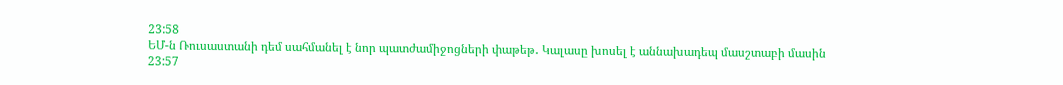23:58
ԵՄ-ն Ռուսաստանի դեմ սահմանել է նոր պատժամիջոցների փաթեթ․ Կալասը խոսել է աննախադեպ մասշտաբի մասին
23:57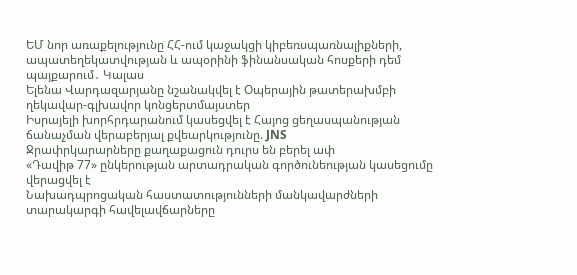ԵՄ նոր առաքելությունը ՀՀ-ում կաջակցի կիբեռսպառնալիքների, ապատեղեկատվության և ապօրինի ֆինանսական հոսքերի դեմ պայքարում․ Կալաս
Ելենա Վարդազարյանը նշանակվել է Օպերային թատերախմբի ղեկավար-գլխավոր կոնցերտմայստեր
Իսրայելի խորհրդարանում կասեցվել է Հայոց ցեղասպանության ճանաչման վերաբերյալ քվեարկությունը. JNS
Ջրափրկարարները քաղաքացուն դուրս են բերել ափ
«Դավիթ 77» ընկերության արտադրական գործունեության կասեցումը վերացվել է
Նախադպրոցական հաստատությունների մանկավարժների տարակարգի հավելավճարները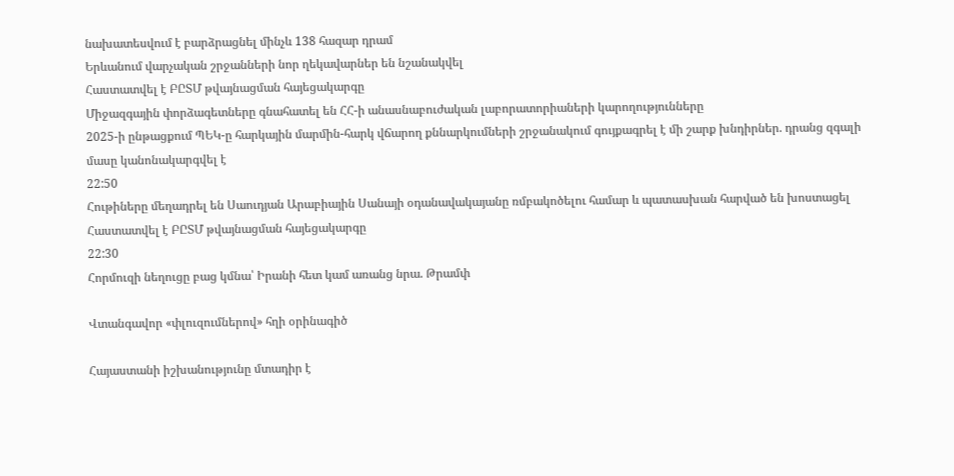նախատեսվում է բարձրացնել մինչև 138 հազար դրամ
Երևանում վարչական շրջանների նոր ղեկավարներ են նշանակվել
Հաստատվել է ԲԸՏՄ թվայնացման հայեցակարգը
Միջազգային փորձագետները գնահատել են ՀՀ-ի անասնաբուժական լաբորատորիաների կարողությունները
2025-ի ընթացքում ՊԵԿ-ը հարկային մարմին-հարկ վճարող քննարկումների շրջանակում գույքագրել է մի շարք խնդիրներ. դրանց զգալի մասը կանոնակարգվել է
22:50
Հութիները մեղադրել են Սաուդյան Արաբիային Սանայի օդանավակայանը ռմբակոծելու համար և պատասխան հարված են խոստացել
Հաստատվել է ԲԸՏՄ թվայնացման հայեցակարգը
22:30
Հորմուզի նեղուցը բաց կմնա՝ Իրանի հետ կամ առանց նրա. Թրամփ

Վտանգավոր «փլուզումներով» հղի օրինագիծ

Հայաստանի իշխանությունը մտադիր է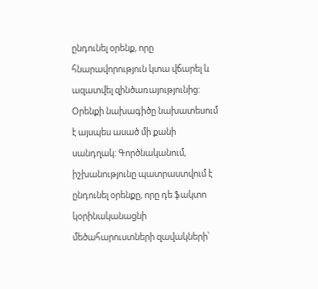ընդունել օրենք, որը հնարավորություն կտա վճարել և ազատվել զինծառայությունից: Օրենքի նախագիծը նախատեսում է այսպես ասած մի քանի սանդղակ: Գործնականում, իշխանությունը պատրաստվում է ընդունել օրենքը, որը դե ֆակտո կօրինականացնի մեծահարուստների զավակների՝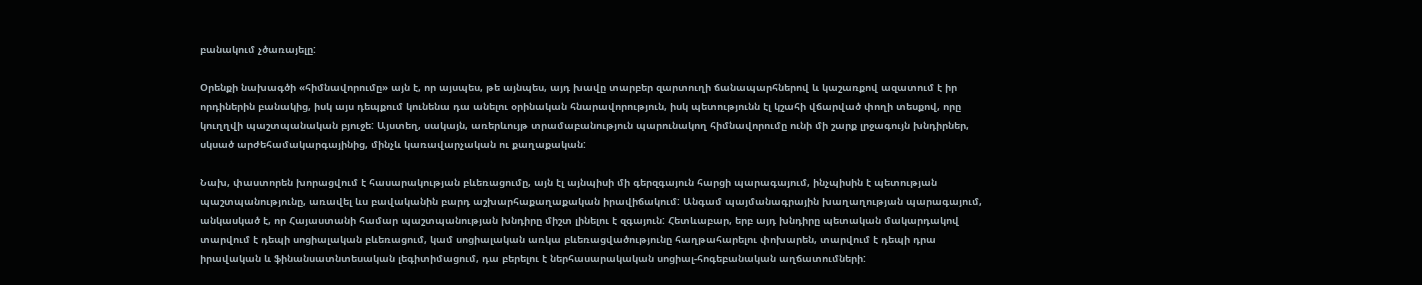բանակում չծառայելը:

Օրենքի նախագծի «հիմնավորումը» այն է, որ այսպես, թե այնպես, այդ խավը տարբեր զարտուղի ճանապարհներով և կաշառքով ազատում է իր որդիներին բանակից, իսկ այս դեպքում կունենա դա անելու օրինական հնարավորություն, իսկ պետությունն էլ կշահի վճարված փողի տեսքով, որը կուղղվի պաշտպանական բյուջե: Այստեղ, սակայն, առերևույթ տրամաբանություն պարունակող հիմնավորումը ունի մի շարք լրջագույն խնդիրներ, սկսած արժեհամակարգայինից, մինչև կառավարչական ու քաղաքական:

Նախ, փաստորեն խորացվում է հասարակության բևեռացումը, այն էլ այնպիսի մի գերզգայուն հարցի պարագայում, ինչպիսին է պետության պաշտպանությունը, առավել ևս բավականին բարդ աշխարհաքաղաքական իրավիճակում: Անգամ պայմանագրային խաղաղության պարագայում, անկասկած է, որ Հայաստանի համար պաշտպանության խնդիրը միշտ լինելու է զգայուն: Հետևաբար, երբ այդ խնդիրը պետական մակարդակով տարվում է դեպի սոցիալական բևեռացում, կամ սոցիալական առկա բևեռացվածությունը հաղթահարելու փոխարեն, տարվում է դեպի դրա իրավական և ֆինանսատնտեսական լեգիտիմացում, դա բերելու է ներհասարակական սոցիալ-հոգեբանական աղճատումների: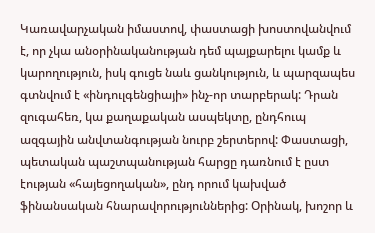Կառավարչական իմաստով, փաստացի խոստովանվում է, որ չկա անօրինականության դեմ պայքարելու կամք և կարողություն, իսկ գուցե նաև ցանկություն, և պարզապես գտնվում է «ինդուլգենցիայի» ինչ-որ տարբերակ: Դրան զուգահեռ, կա քաղաքական ասպեկտը, ընդհուպ ազգային անվտանգության նուրբ շերտերով: Փաստացի, պետական պաշտպանության հարցը դառնում է ըստ էության «հայեցողական», ընդ որում կախված ֆինանսական հնարավորություններից: Օրինակ, խոշոր և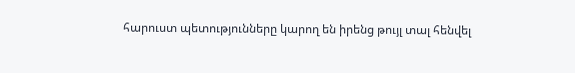հարուստ պետությունները կարող են իրենց թույլ տալ հենվել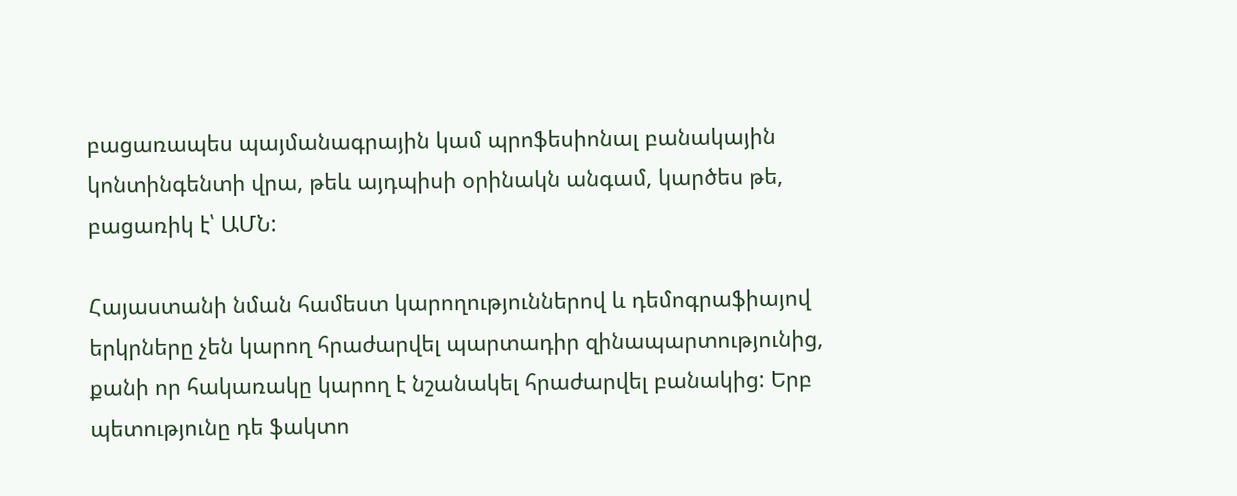բացառապես պայմանագրային կամ պրոֆեսիոնալ բանակային կոնտինգենտի վրա, թեև այդպիսի օրինակն անգամ, կարծես թե, բացառիկ է՝ ԱՄՆ:

Հայաստանի նման համեստ կարողություններով և դեմոգրաֆիայով երկրները չեն կարող հրաժարվել պարտադիր զինապարտությունից, քանի որ հակառակը կարող է նշանակել հրաժարվել բանակից: Երբ պետությունը դե ֆակտո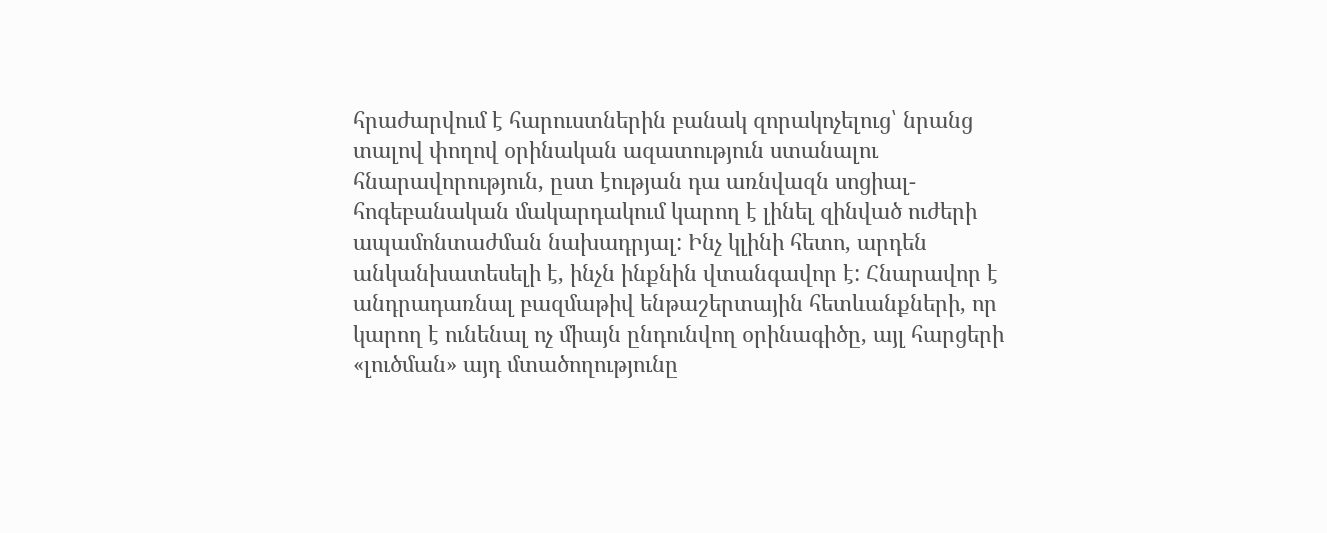հրաժարվում է հարուստներին բանակ զորակոչելուց՝ նրանց տալով փողով օրինական ազատություն ստանալու հնարավորություն, ըստ էության դա առնվազն սոցիալ-հոգեբանական մակարդակում կարող է լինել զինված ուժերի ապամոնտաժման նախադրյալ: Ինչ կլինի հետո, արդեն անկանխատեսելի է, ինչն ինքնին վտանգավոր է: Հնարավոր է անդրադառնալ բազմաթիվ ենթաշերտային հետևանքների, որ կարող է ունենալ ոչ միայն ընդունվող օրինագիծը, այլ հարցերի «լուծման» այդ մտածողությունը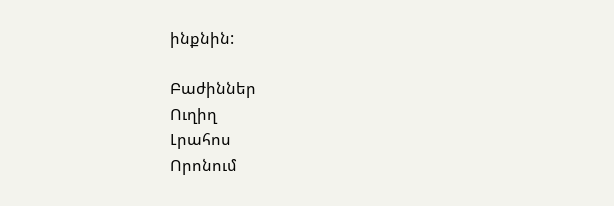ինքնին:

Բաժիններ
Ուղիղ
Լրահոս
Որոնում